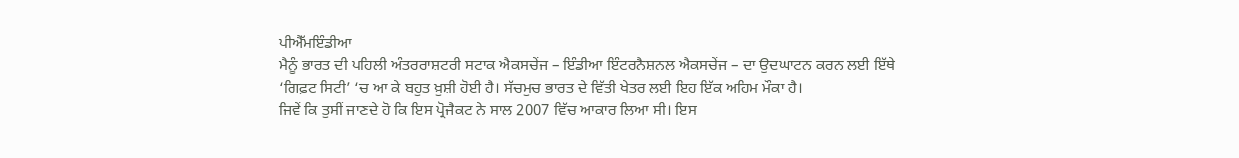ਪੀਐੱਮਇੰਡੀਆ
ਮੈਨੂੰ ਭਾਰਤ ਦੀ ਪਹਿਲੀ ਅੰਤਰਰਾਸ਼ਟਰੀ ਸਟਾਕ ਐਕਸਚੇਂਜ – ਇੰਡੀਆ ਇੰਟਰਨੈਸ਼ਨਲ ਐਕਸਚੇਂਜ – ਦਾ ਉਦਘਾਟਨ ਕਰਨ ਲਈ ਇੱਥੇ ‘ਗਿਫ਼ਟ ਸਿਟੀ’ ‘ਚ ਆ ਕੇ ਬਹੁਤ ਖ਼ੁਸ਼ੀ ਹੋਈ ਹੈ। ਸੱਚਮੁਚ ਭਾਰਤ ਦੇ ਵਿੱਤੀ ਖੇਤਰ ਲਈ ਇਹ ਇੱਕ ਅਹਿਮ ਮੌਕਾ ਹੈ।
ਜਿਵੇਂ ਕਿ ਤੁਸੀਂ ਜਾਣਦੇ ਹੋ ਕਿ ਇਸ ਪ੍ਰੋਜੈਕਟ ਨੇ ਸਾਲ 2007 ਵਿੱਚ ਆਕਾਰ ਲਿਆ ਸੀ। ਇਸ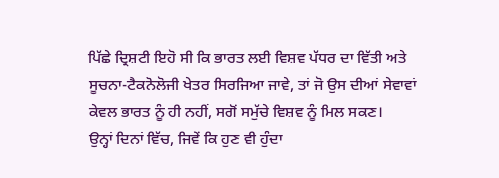ਪਿੱਛੇ ਦ੍ਰਿਸ਼ਟੀ ਇਹੋ ਸੀ ਕਿ ਭਾਰਤ ਲਈ ਵਿਸ਼ਵ ਪੱਧਰ ਦਾ ਵਿੱਤੀ ਅਤੇ ਸੂਚਨਾ-ਟੈਕਨੋਲੋਜੀ ਖੇਤਰ ਸਿਰਜਿਆ ਜਾਵੇ, ਤਾਂ ਜੋ ਉਸ ਦੀਆਂ ਸੇਵਾਵਾਂ ਕੇਵਲ ਭਾਰਤ ਨੂੰ ਹੀ ਨਹੀਂ, ਸਗੋਂ ਸਮੁੱਚੇ ਵਿਸ਼ਵ ਨੂੰ ਮਿਲ ਸਕਣ।
ਉਨ੍ਹਾਂ ਦਿਨਾਂ ਵਿੱਚ, ਜਿਵੇਂ ਕਿ ਹੁਣ ਵੀ ਹੁੰਦਾ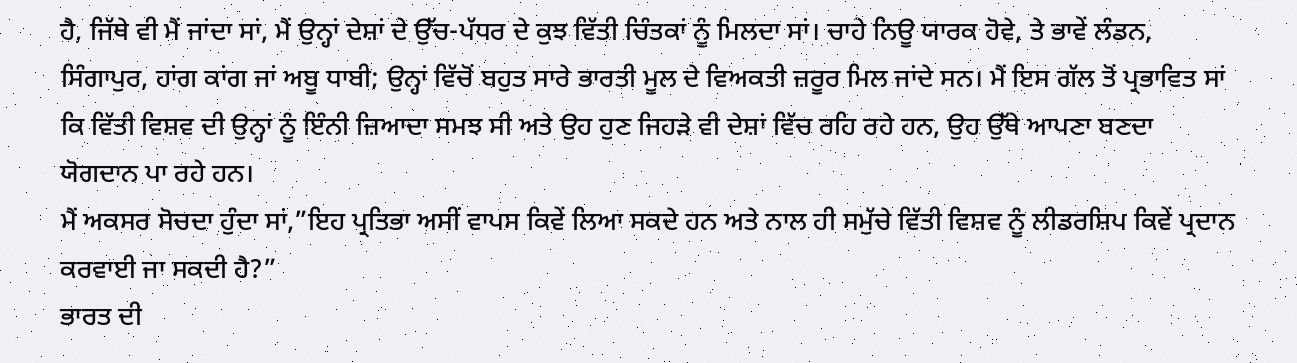ਹੈ, ਜਿੱਥੇ ਵੀ ਮੈਂ ਜਾਂਦਾ ਸਾਂ, ਮੈਂ ਉਨ੍ਹਾਂ ਦੇਸ਼ਾਂ ਦੇ ਉੱਚ-ਪੱਧਰ ਦੇ ਕੁਝ ਵਿੱਤੀ ਚਿੰਤਕਾਂ ਨੂੰ ਮਿਲਦਾ ਸਾਂ। ਚਾਹੇ ਨਿਊ ਯਾਰਕ ਹੋਵੇ, ਤੇ ਭਾਵੇਂ ਲੰਡਨ, ਸਿੰਗਾਪੁਰ, ਹਾਂਗ ਕਾਂਗ ਜਾਂ ਅਬੂ ਧਾਬੀ; ਉਨ੍ਹਾਂ ਵਿੱਚੋਂ ਬਹੁਤ ਸਾਰੇ ਭਾਰਤੀ ਮੂਲ ਦੇ ਵਿਅਕਤੀ ਜ਼ਰੂਰ ਮਿਲ ਜਾਂਦੇ ਸਨ। ਮੈਂ ਇਸ ਗੱਲ ਤੋਂ ਪ੍ਰਭਾਵਿਤ ਸਾਂ ਕਿ ਵਿੱਤੀ ਵਿਸ਼ਵ ਦੀ ਉਨ੍ਹਾਂ ਨੂੰ ਇੰਨੀ ਜ਼ਿਆਦਾ ਸਮਝ ਸੀ ਅਤੇ ਉਹ ਹੁਣ ਜਿਹੜੇ ਵੀ ਦੇਸ਼ਾਂ ਵਿੱਚ ਰਹਿ ਰਹੇ ਹਨ, ਉਹ ਉੱਥੇ ਆਪਣਾ ਬਣਦਾ ਯੋਗਦਾਨ ਪਾ ਰਹੇ ਹਨ।
ਮੈਂ ਅਕਸਰ ਸੋਚਦਾ ਹੁੰਦਾ ਸਾਂ,”ਇਹ ਪ੍ਰਤਿਭਾ ਅਸੀਂ ਵਾਪਸ ਕਿਵੇਂ ਲਿਆ ਸਕਦੇ ਹਨ ਅਤੇ ਨਾਲ ਹੀ ਸਮੁੱਚੇ ਵਿੱਤੀ ਵਿਸ਼ਵ ਨੂੰ ਲੀਡਰਸ਼ਿਪ ਕਿਵੇਂ ਪ੍ਰਦਾਨ ਕਰਵਾਈ ਜਾ ਸਕਦੀ ਹੈ?”
ਭਾਰਤ ਦੀ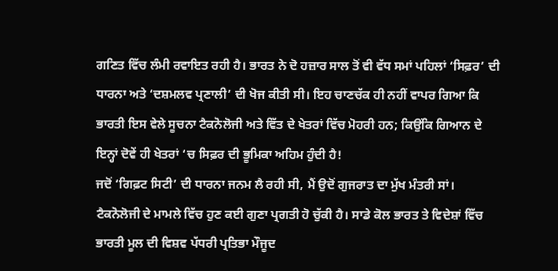ਗਣਿਤ ਵਿੱਚ ਲੰਮੀ ਰਵਾਇਤ ਰਹੀ ਹੈ। ਭਾਰਤ ਨੇ ਦੋ ਹਜ਼ਾਰ ਸਾਲ ਤੋਂ ਵੀ ਵੱਧ ਸਮਾਂ ਪਹਿਲਾਂ ‘ਸਿਫ਼ਰ’ ਦੀ ਧਾਰਨਾ ਅਤੇ ‘ਦਸ਼ਮਲਵ ਪ੍ਰਣਾਲੀ’ ਦੀ ਖੋਜ ਕੀਤੀ ਸੀ। ਇਹ ਚਾਣਚੱਕ ਹੀ ਨਹੀਂ ਵਾਪਰ ਗਿਆ ਕਿ ਭਾਰਤੀ ਇਸ ਵੇਲੇ ਸੂਚਨਾ ਟੈਕਨੋਲੋਜੀ ਅਤੇ ਵਿੱਤ ਦੇ ਖੇਤਰਾਂ ਵਿੱਚ ਮੋਹਰੀ ਹਨ; ਕਿਉਂਕਿ ਗਿਆਨ ਦੇ ਇਨ੍ਹਾਂ ਦੋਵੇਂ ਹੀ ਖੇਤਰਾਂ ‘ਚ ਸਿਫ਼ਰ ਦੀ ਭੂਮਿਕਾ ਅਹਿਮ ਹੁੰਦੀ ਹੈ!
ਜਦੋਂ ‘ਗਿਫ਼ਟ ਸਿਟੀ’ ਦੀ ਧਾਰਨਾ ਜਨਮ ਲੈ ਰਹੀ ਸੀ, ਮੈਂ ਉਦੋਂ ਗੁਜਰਾਤ ਦਾ ਮੁੱਖ ਮੰਤਰੀ ਸਾਂ। ਟੈਕਨੋਲੋਜੀ ਦੇ ਮਾਮਲੇ ਵਿੱਚ ਹੁਣ ਕਈ ਗੁਣਾ ਪ੍ਰਗਤੀ ਹੋ ਚੁੱਕੀ ਹੈ। ਸਾਡੇ ਕੋਲ ਭਾਰਤ ਤੇ ਵਿਦੇਸ਼ਾਂ ਵਿੱਚ ਭਾਰਤੀ ਮੂਲ ਦੀ ਵਿਸ਼ਵ ਪੱਧਰੀ ਪ੍ਰਤਿਭਾ ਮੌਜੂਦ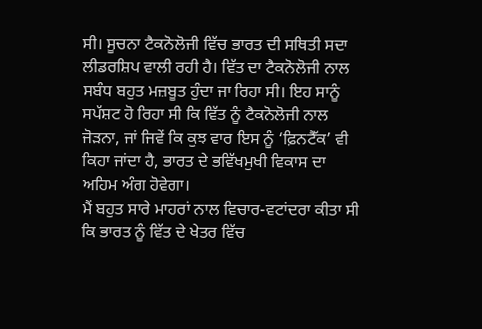ਸੀ। ਸੂਚਨਾ ਟੈਕਨੋਲੋਜੀ ਵਿੱਚ ਭਾਰਤ ਦੀ ਸਥਿਤੀ ਸਦਾ ਲੀਡਰਸ਼ਿਪ ਵਾਲੀ ਰਹੀ ਹੈ। ਵਿੱਤ ਦਾ ਟੈਕਨੋਲੋਜੀ ਨਾਲ ਸਬੰਧ ਬਹੁਤ ਮਜ਼ਬੂਤ ਹੁੰਦਾ ਜਾ ਰਿਹਾ ਸੀ। ਇਹ ਸਾਨੂੰ ਸਪੱਸ਼ਟ ਹੋ ਰਿਹਾ ਸੀ ਕਿ ਵਿੱਤ ਨੂੰ ਟੈਕਨੋਲੋਜੀ ਨਾਲ ਜੋੜਨਾ, ਜਾਂ ਜਿਵੇਂ ਕਿ ਕੁਝ ਵਾਰ ਇਸ ਨੂੰ ‘ਫ਼ਿਨਟੈੱਕ’ ਵੀ ਕਿਹਾ ਜਾਂਦਾ ਹੈ, ਭਾਰਤ ਦੇ ਭਵਿੱਖਮੁਖੀ ਵਿਕਾਸ ਦਾ ਅਹਿਮ ਅੰਗ ਹੋਵੇਗਾ।
ਮੈਂ ਬਹੁਤ ਸਾਰੇ ਮਾਹਰਾਂ ਨਾਲ ਵਿਚਾਰ-ਵਟਾਂਦਰਾ ਕੀਤਾ ਸੀ ਕਿ ਭਾਰਤ ਨੂੰ ਵਿੱਤ ਦੇ ਖੇਤਰ ਵਿੱਚ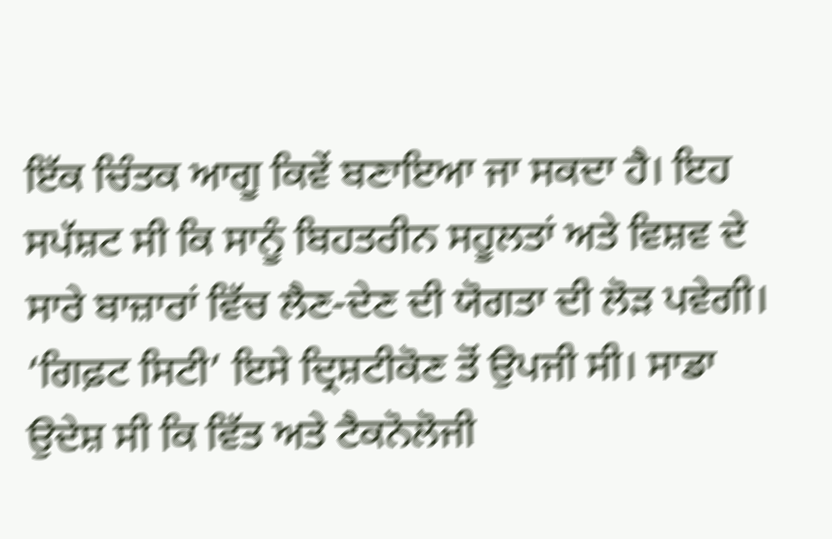ਇੱਕ ਚਿੰਤਕ ਆਗੂ ਕਿਵੇਂ ਬਣਾਇਆ ਜਾ ਸਕਦਾ ਹੈ। ਇਹ ਸਪੱਸ਼ਟ ਸੀ ਕਿ ਸਾਨੂੰ ਬਿਹਤਰੀਨ ਸਹੂਲਤਾਂ ਅਤੇ ਵਿਸ਼ਵ ਦੇ ਸਾਰੇ ਬਾਜ਼ਾਰਾਂ ਵਿੱਚ ਲੈਣ-ਦੇਣ ਦੀ ਯੋਗਤਾ ਦੀ ਲੋੜ ਪਵੇਗੀ। ‘ਗਿਫ਼ਟ ਸਿਟੀ’ ਇਸੇ ਦ੍ਰਿਸ਼ਟੀਕੋਣ ਤੋਂ ਉਪਜੀ ਸੀ। ਸਾਡਾ ਉਦੇਸ਼ ਸੀ ਕਿ ਵਿੱਤ ਅਤੇ ਟੈਕਨੋਲੋਜੀ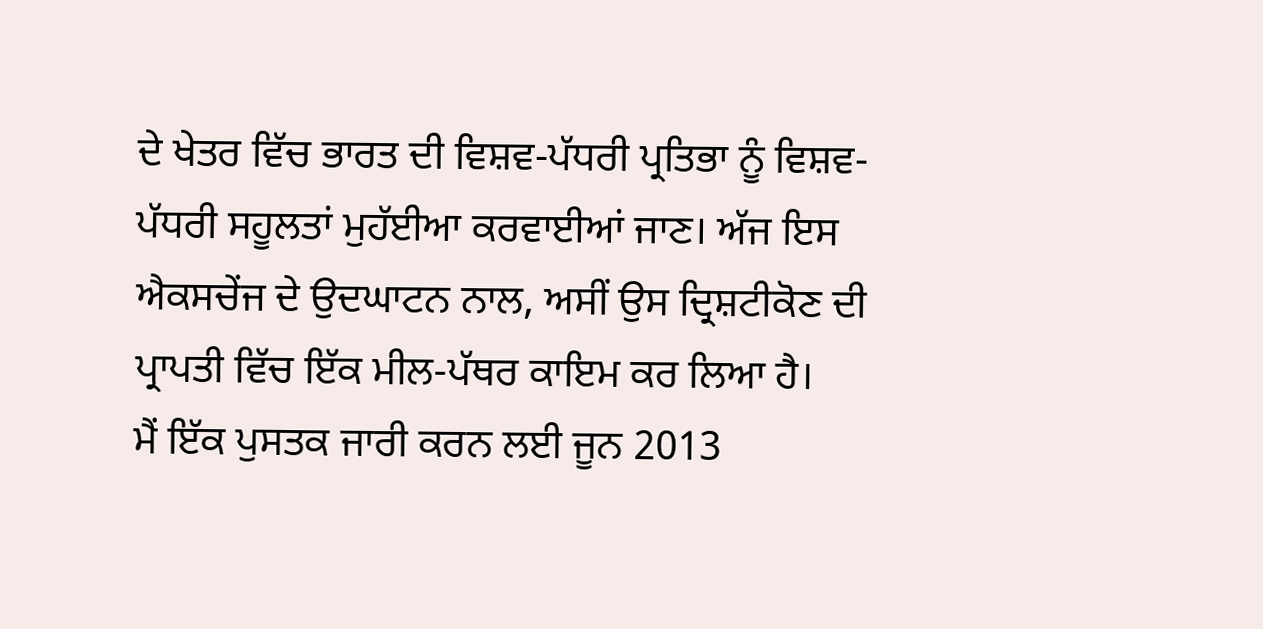ਦੇ ਖੇਤਰ ਵਿੱਚ ਭਾਰਤ ਦੀ ਵਿਸ਼ਵ-ਪੱਧਰੀ ਪ੍ਰਤਿਭਾ ਨੂੰ ਵਿਸ਼ਵ-ਪੱਧਰੀ ਸਹੂਲਤਾਂ ਮੁਹੱਈਆ ਕਰਵਾਈਆਂ ਜਾਣ। ਅੱਜ ਇਸ ਐਕਸਚੇਂਜ ਦੇ ਉਦਘਾਟਨ ਨਾਲ, ਅਸੀਂ ਉਸ ਦ੍ਰਿਸ਼ਟੀਕੋਣ ਦੀ ਪ੍ਰਾਪਤੀ ਵਿੱਚ ਇੱਕ ਮੀਲ-ਪੱਥਰ ਕਾਇਮ ਕਰ ਲਿਆ ਹੈ।
ਮੈਂ ਇੱਕ ਪੁਸਤਕ ਜਾਰੀ ਕਰਨ ਲਈ ਜੂਨ 2013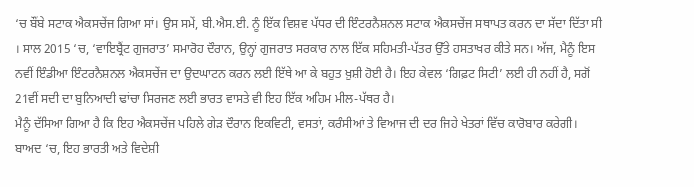‘ਚ ਬੌਂਬੇ ਸਟਾਕ ਐਕਸਚੇਂਜ ਗਿਆ ਸਾਂ। ਉਸ ਸਮੇਂ, ਬੀ.ਐਸ.ਈ. ਨੂੰ ਇੱਕ ਵਿਸ਼ਵ ਪੱਧਰ ਦੀ ਇੰਟਰਨੈਸ਼ਨਲ ਸਟਾਕ ਐਕਸਚੇਂਜ ਸਥਾਪਤ ਕਰਨ ਦਾ ਸੱਦਾ ਦਿੱਤਾ ਸੀ । ਸਾਲ 2015 ‘ਚ, ‘ਵਾਇਬ੍ਰੈਂਟ ਗੁਜਰਾਤ’ ਸਮਾਰੋਹ ਦੌਰਾਨ, ਉਨ੍ਹਾਂ ਗੁਜਰਾਤ ਸਰਕਾਰ ਨਾਲ ਇੱਕ ਸਹਿਮਤੀ-ਪੱਤਰ ਉੱਤੇ ਹਸਤਾਖਰ ਕੀਤੇ ਸਨ। ਅੱਜ, ਮੈਨੂੰ ਇਸ ਨਵੀਂ ਇੰਡੀਆ ਇੰਟਰਨੈਸ਼ਨਲ ਐਕਸਚੇਂਜ ਦਾ ਉਦਘਾਟਨ ਕਰਨ ਲਈ ਇੱਥੇ ਆ ਕੇ ਬਹੁਤ ਖ਼ੁਸ਼ੀ ਹੋਈ ਹੈ। ਇਹ ਕੇਵਲ ‘ਗਿਫ਼ਟ ਸਿਟੀ’ ਲਈ ਹੀ ਨਹੀਂ ਹੈ, ਸਗੋਂ 21ਵੀਂ ਸਦੀ ਦਾ ਬੁਨਿਆਦੀ ਢਾਂਚਾ ਸਿਰਜਣ ਲਈ ਭਾਰਤ ਵਾਸਤੇ ਵੀ ਇਹ ਇੱਕ ਅਹਿਮ ਮੀਲ-ਪੱਥਰ ਹੈ।
ਮੈਨੂੰ ਦੱਸਿਆ ਗਿਆ ਹੈ ਕਿ ਇਹ ਐਕਸਚੇਂਜ ਪਹਿਲੇ ਗੇੜ ਦੌਰਾਨ ਇਕਵਿਟੀ, ਵਸਤਾਂ, ਕਰੰਸੀਆਂ ਤੇ ਵਿਆਜ ਦੀ ਦਰ ਜਿਹੇ ਖੇਤਰਾਂ ਵਿੱਚ ਕਾਰੋਬਾਰ ਕਰੇਗੀ। ਬਾਅਦ ‘ਚ, ਇਹ ਭਾਰਤੀ ਅਤੇ ਵਿਦੇਸ਼ੀ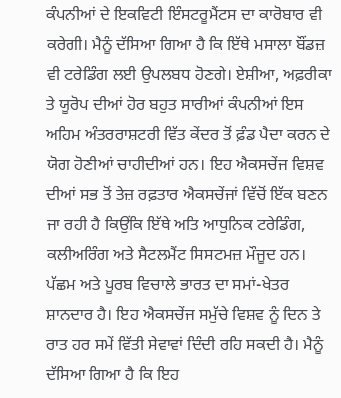ਕੰਪਨੀਆਂ ਦੇ ਇਕਵਿਟੀ ਇੰਸਟਰੂਮੈਂਟਸ ਦਾ ਕਾਰੋਬਾਰ ਵੀ ਕਰੇਗੀ। ਮੈਨੂੰ ਦੱਸਿਆ ਗਿਆ ਹੈ ਕਿ ਇੱਥੇ ਮਸਾਲਾ ਬੌਂਡਜ਼ ਵੀ ਟਰੇਡਿੰਗ ਲਈ ਉਪਲਬਧ ਹੋਣਗੇ। ਏਸ਼ੀਆ, ਅਫ਼ਰੀਕਾ ਤੇ ਯੂਰੋਪ ਦੀਆਂ ਹੋਰ ਬਹੁਤ ਸਾਰੀਆਂ ਕੰਪਨੀਆਂ ਇਸ ਅਹਿਮ ਅੰਤਰਰਾਸ਼ਟਰੀ ਵਿੱਤ ਕੇਂਦਰ ਤੋਂ ਫ਼ੰਡ ਪੈਦਾ ਕਰਨ ਦੇ ਯੋਗ ਹੋਣੀਆਂ ਚਾਹੀਦੀਆਂ ਹਨ। ਇਹ ਐਕਸਚੇਂਜ ਵਿਸ਼ਵ ਦੀਆਂ ਸਭ ਤੋਂ ਤੇਜ਼ ਰਫ਼ਤਾਰ ਐਕਸਚੇਂਜਾਂ ਵਿੱਚੋਂ ਇੱਕ ਬਣਨ ਜਾ ਰਹੀ ਹੈ ਕਿਉਂਕਿ ਇੱਥੇ ਅਤਿ ਆਧੁਨਿਕ ਟਰੇਡਿੰਗ, ਕਲੀਅਰਿੰਗ ਅਤੇ ਸੈਟਲਮੈਂਟ ਸਿਸਟਮਜ਼ ਮੌਜੂਦ ਹਨ। ਪੱਛਮ ਅਤੇ ਪੂਰਬ ਵਿਚਾਲੇ ਭਾਰਤ ਦਾ ਸਮਾਂ-ਖੇਤਰ ਸ਼ਾਨਦਾਰ ਹੈ। ਇਹ ਐਕਸਚੇਂਜ ਸਮੁੱਚੇ ਵਿਸ਼ਵ ਨੂੰ ਦਿਨ ਤੇ ਰਾਤ ਹਰ ਸਮੇਂ ਵਿੱਤੀ ਸੇਵਾਵਾਂ ਦਿੰਦੀ ਰਹਿ ਸਕਦੀ ਹੈ। ਮੈਨੂੰ ਦੱਸਿਆ ਗਿਆ ਹੈ ਕਿ ਇਹ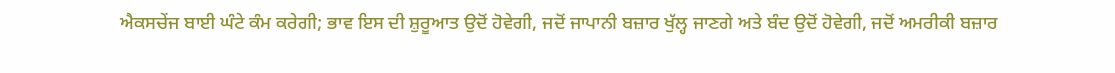ਐਕਸਚੇਂਜ ਬਾਈ ਘੰਟੇ ਕੰਮ ਕਰੇਗੀ; ਭਾਵ ਇਸ ਦੀ ਸ਼ੁਰੂਆਤ ਉਦੋਂ ਹੋਵੇਗੀ, ਜਦੋਂ ਜਾਪਾਨੀ ਬਜ਼ਾਰ ਖੁੱਲ੍ਹ ਜਾਣਗੇ ਅਤੇ ਬੰਦ ਉਦੋਂ ਹੋਵੇਗੀ, ਜਦੋਂ ਅਮਰੀਕੀ ਬਜ਼ਾਰ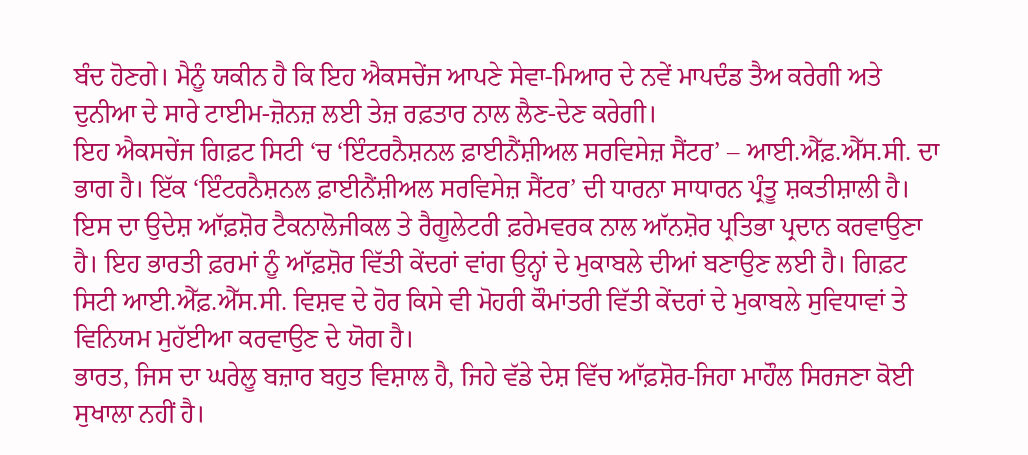ਬੰਦ ਹੋਣਗੇ। ਮੈਨੂੰ ਯਕੀਨ ਹੈ ਕਿ ਇਹ ਐਕਸਚੇਂਜ ਆਪਣੇ ਸੇਵਾ-ਮਿਆਰ ਦੇ ਨਵੇਂ ਮਾਪਦੰਡ ਤੈਅ ਕਰੇਗੀ ਅਤੇ ਦੁਨੀਆ ਦੇ ਸਾਰੇ ਟਾਈਮ-ਜ਼ੋਨਜ਼ ਲਈ ਤੇਜ਼ ਰਫ਼ਤਾਰ ਨਾਲ ਲੈਣ-ਦੇਣ ਕਰੇਗੀ।
ਇਹ ਐਕਸਚੇਂਜ ਗਿਫ਼ਟ ਸਿਟੀ ‘ਚ ‘ਇੰਟਰਨੈਸ਼ਨਲ ਫ਼ਾਈਨੈਂਸ਼ੀਅਲ ਸਰਵਿਸੇਜ਼ ਸੈਂਟਰ’ – ਆਈ.ਐੱਫ਼.ਐੱਸ.ਸੀ. ਦਾ ਭਾਗ ਹੈ। ਇੱਕ ‘ਇੰਟਰਨੈਸ਼ਨਲ ਫ਼ਾਈਨੈਂਸ਼ੀਅਲ ਸਰਵਿਸੇਜ਼ ਸੈਂਟਰ’ ਦੀ ਧਾਰਨਾ ਸਾਧਾਰਨ ਪ੍ਰੰਤੂ ਸ਼ਕਤੀਸ਼ਾਲੀ ਹੈ। ਇਸ ਦਾ ਉਦੇਸ਼ ਆੱਫ਼ਸ਼ੋਰ ਟੈਕਨਾਲੋਜੀਕਲ ਤੇ ਰੈਗੂਲੇਟਰੀ ਫ਼ਰੇਮਵਰਕ ਨਾਲ ਆੱਨਸ਼ੋਰ ਪ੍ਰਤਿਭਾ ਪ੍ਰਦਾਨ ਕਰਵਾਉਣਾ ਹੈ। ਇਹ ਭਾਰਤੀ ਫ਼ਰਮਾਂ ਨੂੰ ਆੱਫ਼ਸ਼ੋਰ ਵਿੱਤੀ ਕੇਂਦਰਾਂ ਵਾਂਗ ਉਨ੍ਹਾਂ ਦੇ ਮੁਕਾਬਲੇ ਦੀਆਂ ਬਣਾਉਣ ਲਈ ਹੈ। ਗਿਫ਼ਟ ਸਿਟੀ ਆਈ.ਐੱਫ਼.ਐੱਸ.ਸੀ. ਵਿਸ਼ਵ ਦੇ ਹੋਰ ਕਿਸੇ ਵੀ ਮੋਹਰੀ ਕੌਮਾਂਤਰੀ ਵਿੱਤੀ ਕੇਂਦਰਾਂ ਦੇ ਮੁਕਾਬਲੇ ਸੁਵਿਧਾਵਾਂ ਤੇ ਵਿਨਿਯਮ ਮੁਹੱਈਆ ਕਰਵਾਉਣ ਦੇ ਯੋਗ ਹੈ।
ਭਾਰਤ, ਜਿਸ ਦਾ ਘਰੇਲੂ ਬਜ਼ਾਰ ਬਹੁਤ ਵਿਸ਼ਾਲ ਹੈ, ਜਿਹੇ ਵੱਡੇ ਦੇਸ਼ ਵਿੱਚ ਆੱਫ਼ਸ਼ੋਰ-ਜਿਹਾ ਮਾਹੌਲ ਸਿਰਜਣਾ ਕੋਈ ਸੁਖਾਲਾ ਨਹੀਂ ਹੈ।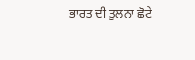ਭਾਰਤ ਦੀ ਤੁਲਨਾ ਛੋਟੇ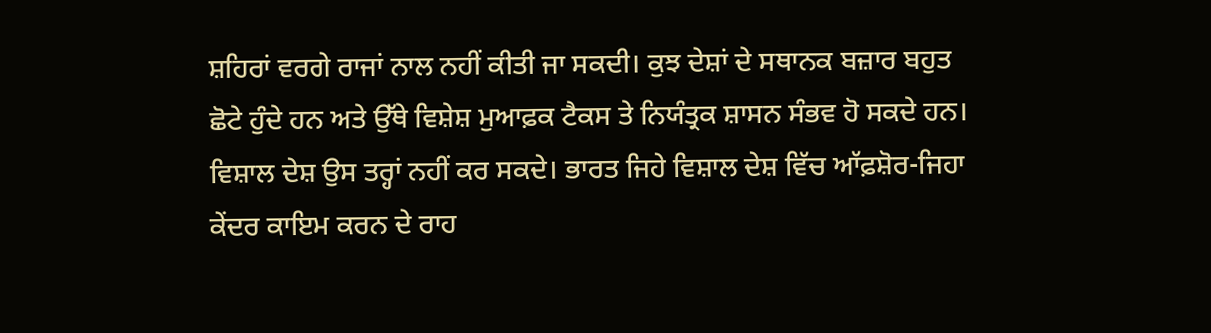ਸ਼ਹਿਰਾਂ ਵਰਗੇ ਰਾਜਾਂ ਨਾਲ ਨਹੀਂ ਕੀਤੀ ਜਾ ਸਕਦੀ। ਕੁਝ ਦੇਸ਼ਾਂ ਦੇ ਸਥਾਨਕ ਬਜ਼ਾਰ ਬਹੁਤ ਛੋਟੇ ਹੁੰਦੇ ਹਨ ਅਤੇ ਉੱਥੇ ਵਿਸ਼ੇਸ਼ ਮੁਆਫ਼ਕ ਟੈਕਸ ਤੇ ਨਿਯੰਤ੍ਰਕ ਸ਼ਾਸਨ ਸੰਭਵ ਹੋ ਸਕਦੇ ਹਨ। ਵਿਸ਼ਾਲ ਦੇਸ਼ ਉਸ ਤਰ੍ਹਾਂ ਨਹੀਂ ਕਰ ਸਕਦੇ। ਭਾਰਤ ਜਿਹੇ ਵਿਸ਼ਾਲ ਦੇਸ਼ ਵਿੱਚ ਆੱਫ਼ਸ਼ੋਰ-ਜਿਹਾ ਕੇਂਦਰ ਕਾਇਮ ਕਰਨ ਦੇ ਰਾਹ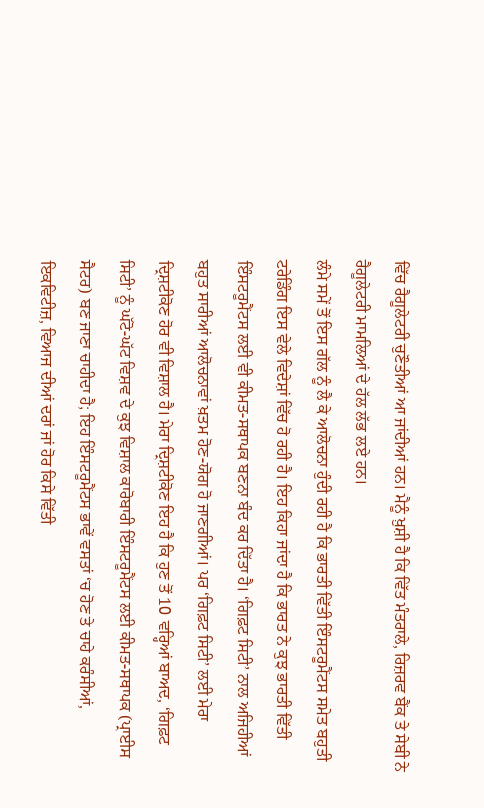ਵਿੱਚ ਰੈਗੂਲੇਟਰੀ ਚੁਣੌਤੀਆਂ ਆ ਜਾਂਦੀਆਂ ਹਨ। ਮੈਨੂੰ ਖ਼ੁਸ਼ੀ ਹੈ ਕਿ ਵਿੱਤ ਮੰਤਰਾਲੇ, ਰਿਜ਼ਰਵ ਬੈਂਕ ਤੇ ਸੇਬੀ ਨੇ ਰੈਗੂਲੇਟਰੀ ਮਾਮਲਿਆਂ ਦੇ ਹੱਲ ਲੱਭ ਲਏ ਹਨ।
ਲੰਮੇ ਸਮੇਂ ਤੋਂ ਇਸ ਗੱਲ ਨੂੰ ਲੈ ਕੇ ਆਲੋਚਨਾ ਹੁੰਦੀ ਰਹੀ ਹੈ ਕਿ ਭਾਰਤੀ ਵਿੱਤੀ ਇੰਸਟਰੂਮੈਂਟਸ ਸਮੇਤ ਬਹੁਤੀ ਟਰੇਡਿੰਗ ਇਸ ਵੇਲੇ ਵਿਦੇਸ਼ਾਂ ਵਿੱਚ ਹੋ ਰਹੀ ਹੈ। ਇਹ ਕਿਹਾ ਜਾਂਦਾ ਹੈ ਕਿ ਭਾਰਤ ਨੇ ਕੁਝ ਭਾਰਤੀ ਵਿੱਤੀ ਇੰਸਟਰੂਮੈਂਟਸ ਲਈ ਵੀ ਕੀਮਤ-ਸਥਾਪਕ ਬਣਨਾ ਬੰਦ ਕਰ ਦਿੱਤਾ ਹੈ। ‘ਗਿਫ਼ਟ ਸਿਟੀ’ ਨਾਲ ਅਜਿਹੀਆਂ ਬਹੁਤ ਸਾਰੀਆਂ ਆਲੋਚਨਾਵਾਂ ਖ਼ਤਮ ਹੋਣ-ਯੋਗ ਹੋ ਜਾਣਗੀਆਂ। ਪਰ ‘ਗਿਫ਼ਟ ਸਿਟੀ’ ਲਈ ਮੇਰਾ ਦ੍ਰਿਸ਼ਟੀਕੋਣ ਹੋਰ ਵੀ ਵਿਸ਼ਾਲ ਹੈ। ਮੇਰਾ ਦ੍ਰਿਸ਼ਟੀਕੋਣ ਇਹ ਹੈ ਕਿ ਹੁਣ ਤੋਂ 10 ਵਰ੍ਹਿਆਂ ਬਾਅਦ, ‘ਗਿਫ਼ਟ ਸਿਟੀ’ ਨੂੰ ਘੱਟੋ-ਘੱਟ ਵਿਸ਼ਵ ਦੇ ਕੁਝ ਵਿਸ਼ਾਲ ਕਾਰੋਬਾਰੀ ਇੰਸਟਰੂਮੈਂਟਸ ਲਈ ਕੀਮਤ-ਸਥਾਪਕ (ਪ੍ਰਾਈਸ ਸੈਟਰ) ਬਣ ਜਾਣਾ ਚਾਹੀਦਾ ਹੈ; ਇਹ ਇੰਸਟਰੂਮੈਂਟਸ ਭਾਵੇਂ ਵਸਤਾਂ ‘ਚ ਹੋਣ ਤੇ ਚਾਹੇ ਕਰੰਸੀਆਂ, ਇਕਵਿਟੀਜ਼, ਵਿਆਜ ਦੀਆਂ ਦਰਾਂ ਜਾਂ ਹੋਰ ਕਿਸੇ ਵਿੱਤੀ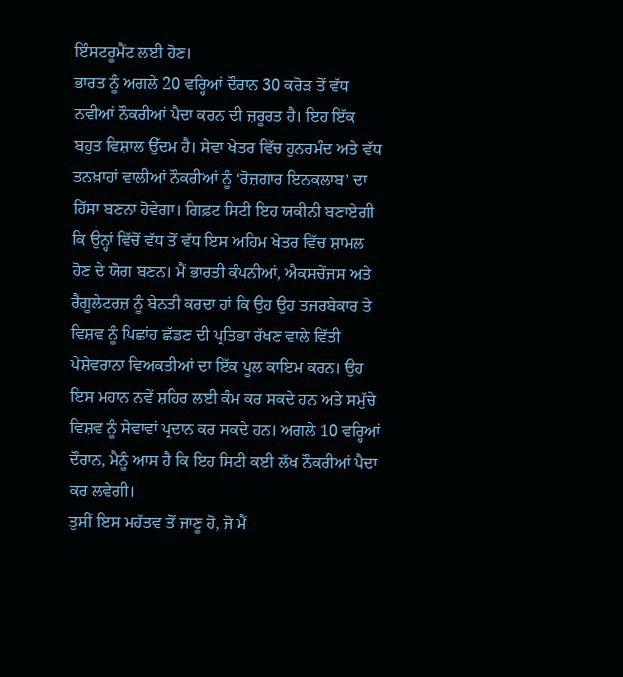ਇੰਸਟਰੂਮੈਂਟ ਲਈ ਹੋਣ।
ਭਾਰਤ ਨੂੰ ਅਗਲੇ 20 ਵਰ੍ਹਿਆਂ ਦੌਰਾਨ 30 ਕਰੋੜ ਤੋਂ ਵੱਧ ਨਵੀਆਂ ਨੌਕਰੀਆਂ ਪੈਦਾ ਕਰਨ ਦੀ ਜ਼ਰੂਰਤ ਹੈ। ਇਹ ਇੱਕ ਬਹੁਤ ਵਿਸ਼ਾਲ ਉੱਦਮ ਹੈ। ਸੇਵਾ ਖੇਤਰ ਵਿੱਚ ਹੁਨਰਮੰਦ ਅਤੇ ਵੱਧ ਤਨਖ਼ਾਹਾਂ ਵਾਲੀਆਂ ਨੌਕਰੀਆਂ ਨੂੰ ‘ਰੋਜ਼ਗਾਰ ਇਨਕਲਾਬ’ ਦਾ ਹਿੱਸਾ ਬਣਨਾ ਹੋਵੇਗਾ। ਗਿਫ਼ਟ ਸਿਟੀ ਇਹ ਯਕੀਨੀ ਬਣਾਏਗੀ ਕਿ ਉਨ੍ਹਾਂ ਵਿੱਚੋਂ ਵੱਧ ਤੋਂ ਵੱਧ ਇਸ ਅਹਿਮ ਖੇਤਰ ਵਿੱਚ ਸ਼ਾਮਲ ਹੋਣ ਦੇ ਯੋਗ ਬਣਨ। ਮੈਂ ਭਾਰਤੀ ਕੰਪਨੀਆਂ, ਐਕਸਚੇਂਜਸ ਅਤੇ ਰੈਗੂਲੇਟਰਜ਼ ਨੂੰ ਬੇਨਤੀ ਕਰਦਾ ਹਾਂ ਕਿ ਉਹ ਉਹ ਤਜਰਬੇਕਾਰ ਤੇ ਵਿਸ਼ਵ ਨੂੰ ਪਿਛਾਂਹ ਛੱਡਣ ਦੀ ਪ੍ਰਤਿਭਾ ਰੱਖਣ ਵਾਲੇ ਵਿੱਤੀ ਪੇਸ਼ੇਵਰਾਨਾ ਵਿਅਕਤੀਆਂ ਦਾ ਇੱਕ ਪੂਲ ਕਾਇਮ ਕਰਨ। ਉਹ ਇਸ ਮਹਾਨ ਨਵੇਂ ਸ਼ਹਿਰ ਲਈ ਕੰਮ ਕਰ ਸਕਦੇ ਹਨ ਅਤੇ ਸਮੁੱਚੇ ਵਿਸ਼ਵ ਨੂੰ ਸੇਵਾਵਾਂ ਪ੍ਰਦਾਨ ਕਰ ਸਕਦੇ ਹਨ। ਅਗਲੇ 10 ਵਰ੍ਹਿਆਂ ਦੌਰਾਨ, ਮੈਨੂੰ ਆਸ ਹੈ ਕਿ ਇਹ ਸਿਟੀ ਕਈ ਲੱਖ ਨੌਕਰੀਆਂ ਪੈਦਾ ਕਰ ਲਵੇਗੀ।
ਤੁਸੀਂ ਇਸ ਮਹੱਤਵ ਤੋਂ ਜਾਣੂ ਹੋ, ਜੋ ਮੈਂ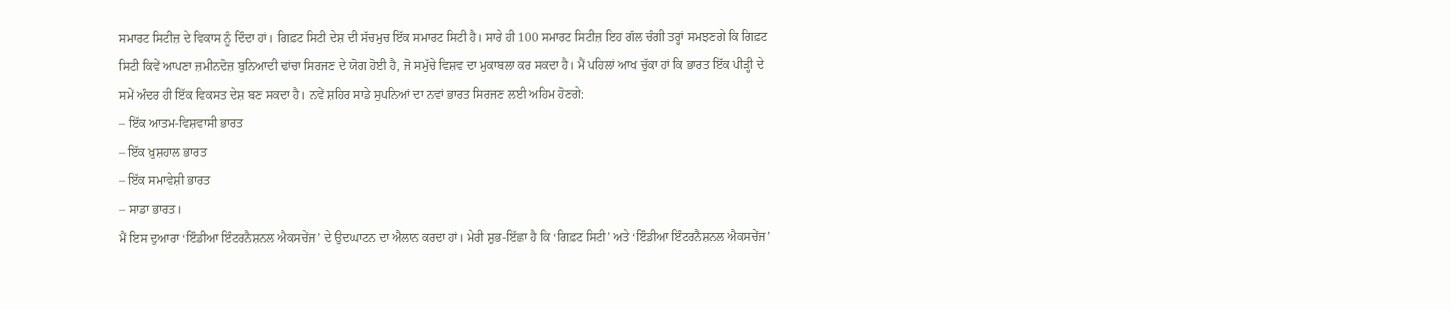ਸਮਾਰਟ ਸਿਟੀਜ਼ ਦੇ ਵਿਕਾਸ ਨੂੰ ਦਿੰਦਾ ਹਾਂ। ਗਿਫ਼ਟ ਸਿਟੀ ਦੇਸ਼ ਦੀ ਸੱਚਮੁਚ ਇੱਕ ਸਮਾਰਟ ਸਿਟੀ ਹੈ। ਸਾਰੇ ਹੀ 100 ਸਮਾਰਟ ਸਿਟੀਜ਼ ਇਹ ਗੱਲ ਚੰਗੀ ਤਰ੍ਹਾਂ ਸਮਝਣਗੇ ਕਿ ਗਿਫ਼ਟ ਸਿਟੀ ਕਿਵੇਂ ਆਪਣਾ ਜ਼ਮੀਨਦੋਜ਼ ਬੁਨਿਆਦੀ ਢਾਂਚਾ ਸਿਰਜਣ ਦੇ ਯੋਗ ਹੋਈ ਹੈ, ਜੋ ਸਮੁੱਚੇ ਵਿਸ਼ਵ ਦਾ ਮੁਕਾਬਲਾ ਕਰ ਸਕਦਾ ਹੈ। ਮੈਂ ਪਹਿਲਾਂ ਆਖ ਚੁੱਕਾ ਹਾਂ ਕਿ ਭਾਰਤ ਇੱਕ ਪੀੜ੍ਹੀ ਦੇ ਸਮੇਂ ਅੰਦਰ ਹੀ ਇੱਕ ਵਿਕਸਤ ਦੇਸ਼ ਬਣ ਸਕਦਾ ਹੈ। ਨਵੇਂ ਸ਼ਹਿਰ ਸਾਡੇ ਸੁਪਨਿਆਂ ਦਾ ਨਵਾਂ ਭਾਰਤ ਸਿਰਜਣ ਲਈ ਅਹਿਮ ਹੋਣਗੇ:
– ਇੱਕ ਆਤਮ-ਵਿਸ਼ਵਾਸੀ ਭਾਰਤ
– ਇੱਕ ਖ਼ੁਸ਼ਹਾਲ ਭਾਰਤ
– ਇੱਕ ਸਮਾਵੇਸ਼ੀ ਭਾਰਤ
– ਸਾਡਾ ਭਾਰਤ।
ਮੈਂ ਇਸ ਦੁਆਰਾ ‘ਇੰਡੀਆ ਇੰਟਰਨੈਸ਼ਨਲ ਐਕਸਚੇਂਜ’ ਦੇ ਉਦਘਾਟਨ ਦਾ ਐਲਾਨ ਕਰਦਾ ਹਾਂ। ਮੇਰੀ ਸ਼ੁਭ-ਇੱਛਾ ਹੈ ਕਿ ‘ਗਿਫ਼ਟ ਸਿਟੀ’ ਅਤੇ ‘ਇੰਡੀਆ ਇੰਟਰਨੈਸ਼ਨਲ ਐਕਸਚੇਂਜ’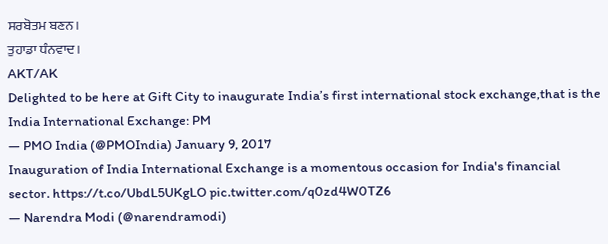ਸਰਬੋਤਮ ਬਣਨ।
ਤੁਹਾਡਾ ਧੰਨਵਾਦ।
AKT/AK
Delighted to be here at Gift City to inaugurate India’s first international stock exchange,that is the India International Exchange: PM
— PMO India (@PMOIndia) January 9, 2017
Inauguration of India International Exchange is a momentous occasion for India's financial sector. https://t.co/UbdL5UKgLO pic.twitter.com/q0zd4W0TZ6
— Narendra Modi (@narendramodi)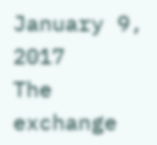January 9, 2017
The exchange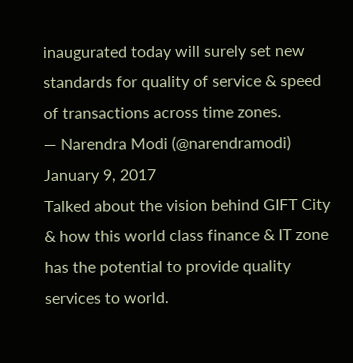inaugurated today will surely set new standards for quality of service & speed of transactions across time zones.
— Narendra Modi (@narendramodi) January 9, 2017
Talked about the vision behind GIFT City & how this world class finance & IT zone has the potential to provide quality services to world.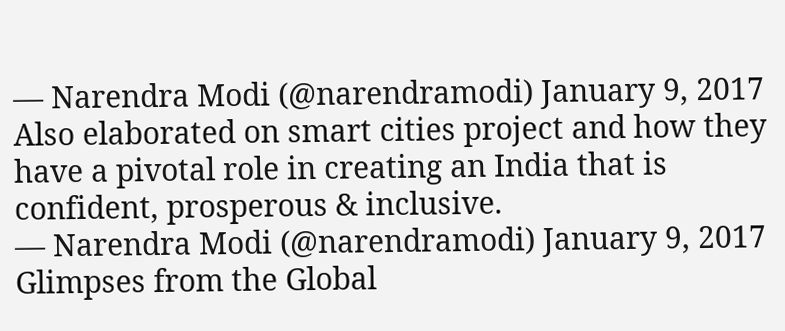— Narendra Modi (@narendramodi) January 9, 2017
Also elaborated on smart cities project and how they have a pivotal role in creating an India that is confident, prosperous & inclusive.
— Narendra Modi (@narendramodi) January 9, 2017
Glimpses from the Global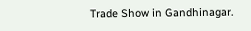Trade Show in Gandhinagar.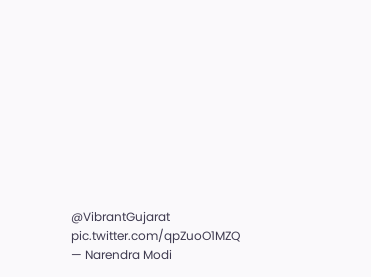@VibrantGujarat pic.twitter.com/qpZuoO1MZQ
— Narendra Modi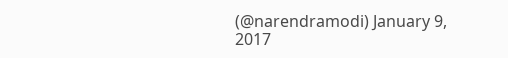(@narendramodi) January 9, 2017